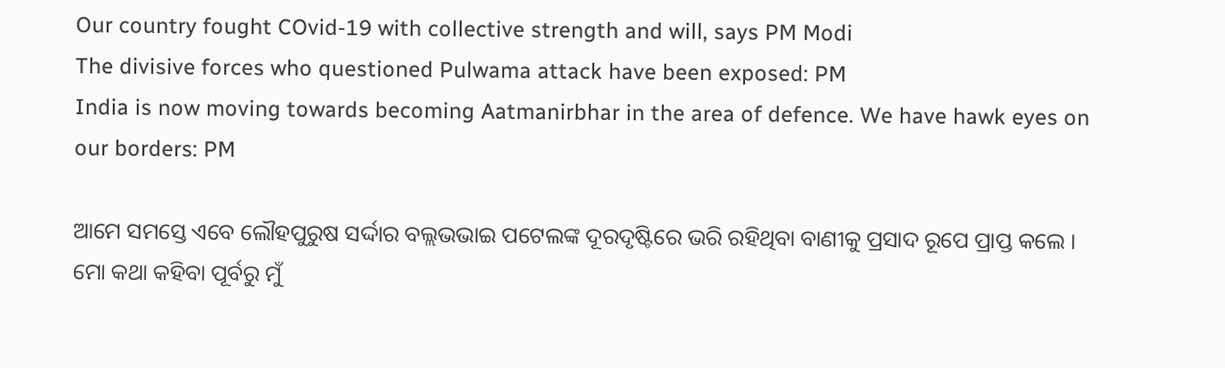Our country fought COvid-19 with collective strength and will, says PM Modi
The divisive forces who questioned Pulwama attack have been exposed: PM
India is now moving towards becoming Aatmanirbhar in the area of defence. We have hawk eyes on our borders: PM

ଆମେ ସମସ୍ତେ ଏବେ ଲୌହପୁରୁଷ ସର୍ଦ୍ଦାର ବଲ୍ଲଭଭାଇ ପଟେଲଙ୍କ ଦୂରଦୃଷ୍ଟିରେ ଭରି ରହିଥିବା ବାଣୀକୁ ପ୍ରସାଦ ରୂପେ ପ୍ରାପ୍ତ କଲେ । ମୋ କଥା କହିବା ପୂର୍ବରୁ ମୁଁ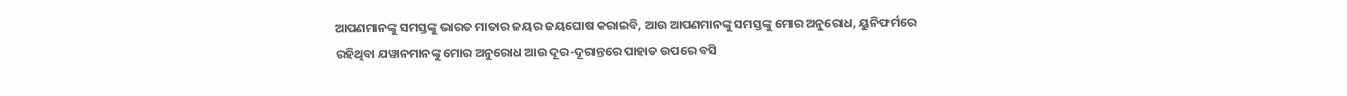ଆପଣମାନଙ୍କୁ ସମସ୍ତଙ୍କୁ ଭାରତ ମାତାର ଜୟର ଜୟଘୋଷ କରାଇବି, ଆଉ ଆପଣମାନଙ୍କୁ ସମସ୍ତଙ୍କୁ ମୋର ଅନୁରୋଧ, ୟୁନିଫର୍ମରେ ରହିଥିବା ଯୱାନମାନଙ୍କୁ ମୋର ଅନୁରୋଧ ଆଉ ଦୂର-ଦୂରାନ୍ତରେ ପାହାଡ ଉପରେ ବସି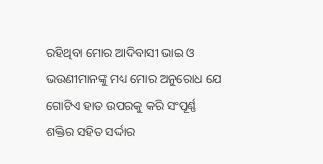ରହିଥିବା ମୋର ଆଦିବାସୀ ଭାଇ ଓ ଭଉଣୀମାନଙ୍କୁ ମଧ୍ୟ ମୋର ଅନୁରୋଧ ଯେ ଗୋଟିଏ ହାତ ଉପରକୁ କରି ସଂପୂର୍ଣ୍ଣ ଶକ୍ତିର ସହିତ ସର୍ଦ୍ଦାର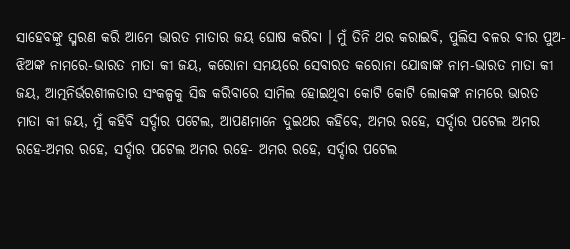ସାହେବଙ୍କୁ ସ୍ମରଣ କରି ଆମେ ଭାରତ ମାତାର ଜୟ ଘୋଷ କରିବା । ମୁଁ ତିନି ଥର କରାଇବି, ପୁଲିସ ବଳର ବୀର ପୁଅ-ଝିଅଙ୍କ ନାମରେ-ଭାରତ ମାତା କୀ ଜୟ, କରୋନା ସମୟରେ ସେବାରତ କରୋନା ଯୋଦ୍ଧାଙ୍କ ନାମ-ଭାରତ ମାତା କୀ ଜୟ, ଆତ୍ମନିର୍ଭରଶୀଳତାର ସଂକଳ୍ପକୁ ସିଦ୍ଧ କରିବାରେ ସାମିଲ ହୋଇଥିବା କୋଟି କୋଟି ଲୋକଙ୍କ ନାମରେ ଭାରତ ମାତା କୀ ଜୟ, ମୁଁ କହିବି ସର୍ଦ୍ଦାର ପଟେଲ, ଆପଣମାନେ ଦୁଇଥର କହିବେ, ଅମର ରହେ, ସର୍ଦ୍ଦାର ପଟେଲ ଅମର ରହେ-ଅମର ରହେ, ସର୍ଦ୍ଦାର ପଟେଲ ଅମର ରହେ- ଅମର ରହେ, ସର୍ଦ୍ଦାର ପଟେଲ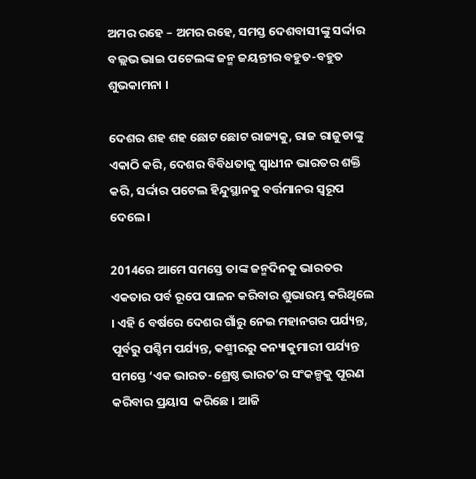ଅମର ରହେ – ଅମର ରହେ, ସମସ୍ତ ଦେଶବାସୀଙ୍କୁ ସର୍ଦ୍ଦାର ବଲ୍ଲଭ ଭାଇ ପଟେଲଙ୍କ ଜନ୍ମ ଜୟନ୍ତୀର ବହୁତ-ବହୁତ ଶୁଭକାମନା ।

ଦେଶର ଶହ ଶହ ଛୋଟ ଛୋଟ ରାଜ୍ୟକୁ, ରାଜ ରାଜୁଡାଙ୍କୁ ଏକାଠି କରି, ଦେଶର ବିବିଧତାକୁ ସ୍ୱାଧୀନ ଭାରତର ଶକ୍ତି କରି, ସର୍ଦ୍ଦାର ପଟେଲ ହିନ୍ଦୁସ୍ଥାନକୁ ବର୍ତ୍ତମାନର ସ୍ୱରୂପ ଦେଲେ ।

2014ରେ ଆମେ ସମସ୍ତେ ତାଙ୍କ ଜନ୍ମଦିନକୁ ଭାରତର ଏକତାର ପର୍ବ ରୂପେ ପାଳନ କରିବାର ଶୁଭାରମ୍ଭ କରିଥିଲେ । ଏହି 6 ବର୍ଷରେ ଦେଶର ଗାଁରୁ ନେଇ ମହାନଗର ପର୍ଯ୍ୟନ୍ତ, ପୂର୍ବରୁ ପଶ୍ଚିମ ପର୍ଯ୍ୟନ୍ତ, କଶ୍ମୀରରୁ କନ୍ୟାକୁମାରୀ ପର୍ଯ୍ୟନ୍ତ ସମସ୍ତେ ‘ଏକ ଭାରତ-ଶ୍ରେଷ୍ଠ ଭାରତ’ର ସଂକଳ୍ପକୁ ପୂରଣ କରିବାର ପ୍ରୟାସ  କରିଛେ । ଆଜି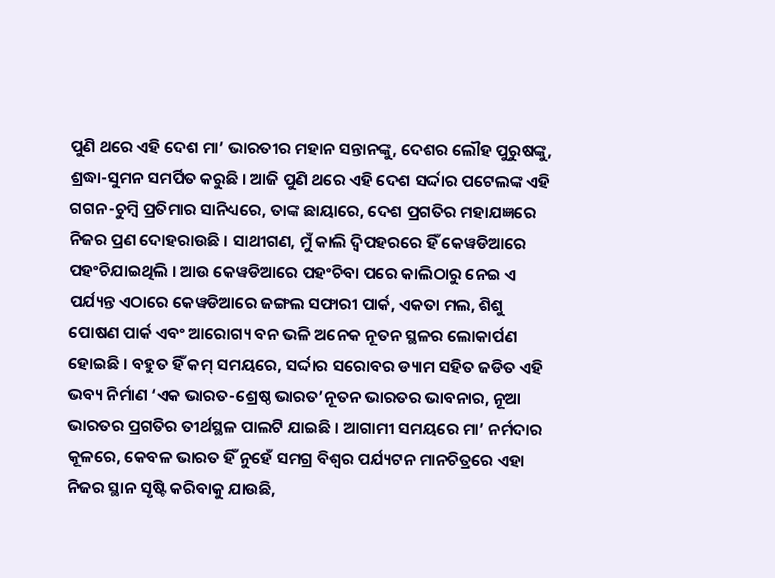ପୁଣି ଥରେ ଏହି ଦେଶ ମା’ ଭାରତୀର ମହାନ ସନ୍ତାନଙ୍କୁ, ଦେଶର ଲୌହ ପୁରୁଷଙ୍କୁ, ଶ୍ରଦ୍ଧା-ସୁମନ ସମର୍ପିତ କରୁଛି । ଆଜି ପୁଣି ଥରେ ଏହି ଦେଶ ସର୍ଦ୍ଦାର ପଟେଲଙ୍କ ଏହି ଗଗନ-ଚୁମ୍ବି ପ୍ରତିମାର ସାନିଧ୍ୟରେ, ତାଙ୍କ ଛାୟାରେ, ଦେଶ ପ୍ରଗତିର ମହାଯଜ୍ଞରେ ନିଜର ପ୍ରଣ ଦୋହରାଉଛି । ସାଥୀଗଣ, ମୁଁ କାଲି ଦ୍ୱିପହରରେ ହିଁ କେୱଡିଆରେ ପହଂଚିଯାଇଥିଲି । ଆଉ କେୱଡିଆରେ ପହଂଚିବା ପରେ କାଲିଠାରୁ ନେଇ ଏ ପର୍ଯ୍ୟନ୍ତ ଏଠାରେ କେୱଡିଆରେ ଜଙ୍ଗଲ ସଫାରୀ ପାର୍କ, ଏକତା ମଲ, ଶିଶୁ ପୋଷଣ ପାର୍କ ଏବଂ ଆରୋଗ୍ୟ ବନ ଭଳି ଅନେକ ନୂତନ ସ୍ଥଳର ଲୋକାର୍ପଣ ହୋଇଛି । ବହୁତ ହିଁ କମ୍ ସମୟରେ, ସର୍ଦ୍ଦାର ସରୋବର ଡ୍ୟାମ ସହିତ ଜଡିତ ଏହି ଭବ୍ୟ ନିର୍ମାଣ ‘ଏକ ଭାରତ-ଶ୍ରେଷ୍ଠ ଭାରତ’ନୂତନ ଭାରତର ଭାବନାର, ନୂଆ ଭାରତର ପ୍ରଗତିର ତୀର୍ଥସ୍ଥଳ ପାଲଟି ଯାଇଛି । ଆଗାମୀ ସମୟରେ ମା’ ନର୍ମଦାର କୂଳରେ, କେବଳ ଭାରତ ହିଁ ନୁହେଁ ସମଗ୍ର ବିଶ୍ୱର ପର୍ଯ୍ୟଟନ ମାନଚିତ୍ରରେ ଏହା ନିଜର ସ୍ଥାନ ସୃଷ୍ଟି କରିବାକୁ ଯାଉଛି,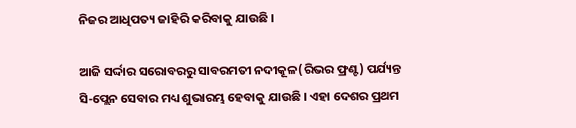ନିଜର ଆଧିପତ୍ୟ ଜାହିରି କରିବାକୁ ଯାଉଛି ।

ଆଜି ସର୍ଦ୍ଦାର ସରୋବରରୁ ସାବରମତୀ ନଦୀକୂଳ(ରିଭର ଫ୍ରଣ୍ଟ) ପର୍ଯ୍ୟନ୍ତ ସି-ପ୍ଲେନ ସେବାର ମଧ୍ୟ ଶୁଭାରମ୍ଭ ହେବାକୁ ଯାଉଛି । ଏହା ଦେଶର ପ୍ରଥମ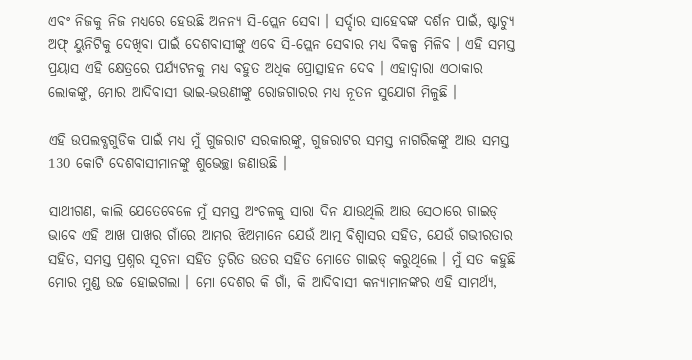ଏବଂ ନିଜକୁ ନିଜ ମଧ୍ୟରେ ହେଉଛି ଅନନ୍ୟ ସି-ପ୍ଲେନ ସେବା । ସର୍ଦ୍ଦାର ସାହେବଙ୍କ ଦର୍ଶନ ପାଇଁ, ଷ୍ଟାଚ୍ୟୁ ଅଫ୍ ୟୁନିଟିକୁ ଦେଖିବା ପାଇଁ ଦେଶବାସୀଙ୍କୁ ଏବେ ସି-ପ୍ଲେନ ସେବାର ମଧ୍ୟ ବିକଳ୍ପ ମିଳିବ । ଏହି ସମସ୍ତ ପ୍ରୟାସ ଏହି କ୍ଷେତ୍ରରେ ପର୍ଯ୍ୟଟନକୁ ମଧ୍ୟ ବହୁତ ଅଧିକ ପ୍ରୋତ୍ସାହନ ଦେବ । ଏହାଦ୍ୱାରା ଏଠାକାର ଲୋକଙ୍କୁ, ମୋର ଆଦିବାସୀ ଭାଇ-ଭଉଣୀଙ୍କୁ ରୋଜଗାରର ମଧ୍ୟ ନୂତନ ସୁଯୋଗ ମିଳୁଛି ।

ଏହି ଉପଲବ୍ଧଗୁଡିକ ପାଇଁ ମଧ୍ୟ ମୁଁ ଗୁଜରାଟ ସରକାରଙ୍କୁ, ଗୁଜରାଟର ସମସ୍ତ ନାଗରିକଙ୍କୁ ଆଉ ସମସ୍ତ 130 କୋଟି ଦେଶବାସୀମାନଙ୍କୁ ଶୁଭେଚ୍ଛା ଜଣାଉଛି ।

ସାଥୀଗଣ, କାଲି ଯେତେବେଳେ ମୁଁ ସମସ୍ତ ଅଂଚଳକୁ ସାରା ଦିନ ଯାଉଥିଲି ଆଉ ସେଠାରେ ଗାଇଡ୍ ଭାବେ ଏହି ଆଖ ପାଖର ଗାଁରେ ଆମର ଝିଅମାନେ ଯେଉଁ ଆତ୍ମ ବିଶ୍ଵାସର ସହିତ, ଯେଉଁ ଗଭୀରତାର ସହିତ, ସମସ୍ତ ପ୍ରଶ୍ନର ସୂଚନା ସହିତ ତ୍ୱରିତ ଉତର ସହିତ ମୋତେ ଗାଇଡ୍ କରୁଥିଲେ । ମୁଁ ସତ କହୁଛି ମୋର ମୁଣ୍ଡ ଉଚ୍ଚ ହୋଇଗଲା । ମୋ ଦେଶର କି ଗାଁ, କି ଆଦିବାସୀ କନ୍ୟାମାନଙ୍କର ଏହି ସାମର୍ଥ୍ୟ,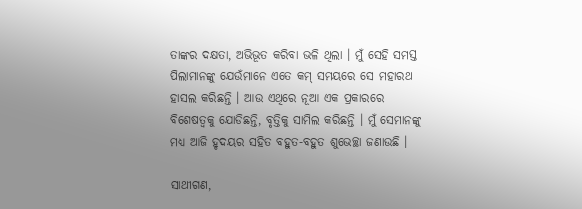ତାଙ୍କର ଦକ୍ଷତା, ଅଭିଭୂତ କରିବା ଭଳି ଥିଲା । ମୁଁ ସେହି ସମସ୍ତ ପିଲାମାନଙ୍କୁ ଯେଉଁମାନେ ଏତେ କମ୍ ସମୟରେ ସେ ମହାରଥ ହାସଲ କରିଛନ୍ତି । ଆଉ ଏଥିରେ ନୂଆ ଏକ ପ୍ରକାରରେ ବିଶେଷତ୍ୱକୁ ଯୋଡିଛନ୍ତି, ବୃତ୍ତିକୁ ସାମିଲ କରିଛନ୍ତି । ମୁଁ ସେମାନଙ୍କୁ ମଧ୍ୟ ଆଜି ହୃଦୟର ସହିତ ବହୁତ-ବହୁତ ଶୁଭେଚ୍ଛା ଜଣାଉଛି ।

ସାଥୀଗଣ,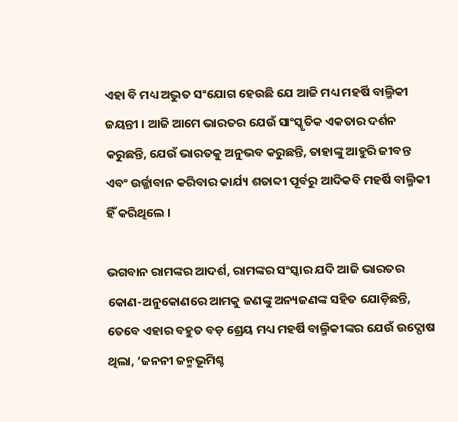ଏହା ବି ମଧ୍ୟ ଅଦ୍ଭୁତ ସଂଯୋଗ ହେଉଛି ଯେ ଆଜି ମଧ୍ୟ ମହର୍ଷି ବାଲ୍ମିକୀ ଜୟନ୍ତୀ । ଆଜି ଆମେ ଭାରତର ଯେଉଁ ସାଂସ୍କୃତିକ ଏକତାର ଦର୍ଶନ କରୁଛନ୍ତି, ଯେଉଁ ଭାରତକୁ ଅନୁଭବ କରୁଛନ୍ତି, ତାହାଙ୍କୁ ଆହୁରି ଜୀବନ୍ତ ଏବଂ ଉର୍ଜ୍ଜାବାନ କରିବାର କାର୍ଯ୍ୟ ଶତାବ୍ଦୀ ପୂର୍ବରୁ ଆଦିକବି ମହର୍ଷି ବାଲ୍ମିକୀ ହିଁ କରିଥିଲେ ।

ଭଗବାନ ରାମଙ୍କର ଆଦର୍ଶ, ରାମଙ୍କର ସଂସ୍କାର ଯଦି ଆଜି ଭାରତର କୋଣ-ଅନୁକୋଣରେ ଆମକୁ ଜଣଙ୍କୁ ଅନ୍ୟଜଣଙ୍କ ସହିତ ଯୋଡ଼ିଛନ୍ତି, ତେବେ ଏହାର ବହୁତ ବଡ଼ ଶ୍ରେୟ ମଧ୍ୟ ମହର୍ଷି ବାଲ୍ମିକୀଙ୍କର ଯେଉଁ ଉଦ୍ଘୋଷ ଥିଲା, ‘ଜନନୀ ଜନ୍ମଭୂମିଶ୍ଚ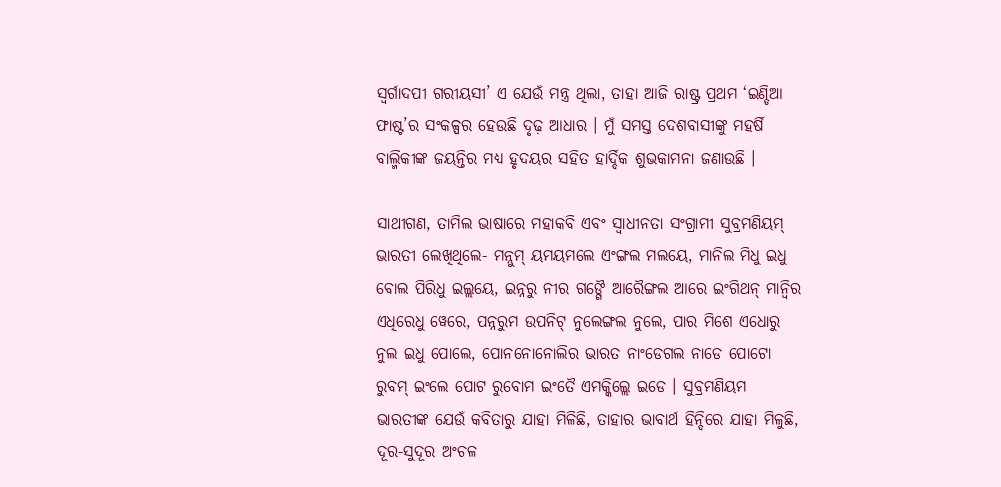ସ୍ୱର୍ଗାଦପୀ ଗରୀୟସୀ’ ଏ ଯେଉଁ ମନ୍ତ୍ର ଥିଲା, ତାହା ଆଜି ରାଷ୍ଟ୍ର ପ୍ରଥମ ‘ଇଣ୍ଡିଆ ଫାଷ୍ଟ’ର ସଂକଳ୍ପର ହେଉଛି ଦୃଢ଼ ଆଧାର । ମୁଁ ସମସ୍ତ ଦେଶବାସୀଙ୍କୁ ମହର୍ଷି ବାଲ୍ମିକୀଙ୍କ ଜୟନ୍ତିର ମଧ୍ୟ ହୃଦୟର ସହିତ ହାର୍ଦ୍ଦିକ ଶୁଭକାମନା ଜଣାଉଛି ।

ସାଥୀଗଣ, ତାମିଲ ଭାଷାରେ ମହାକବି ଏବଂ ସ୍ୱାଧୀନତା ସଂଗ୍ରାମୀ ସୁବ୍ରମଣିୟମ୍ ଭାରତୀ ଲେଖିଥିଲେ- ମନ୍ନୁମ୍ ୟମୟମଲେ ଏଂଙ୍ଗଲ ମଲୟେ, ମାନିଲ ମିଧୁ ଇଧୁ ବୋଲ ପିରିଧୁ ଇଲ୍ଲୟେ, ଇନ୍ନରୁ ନୀର ଗଙ୍ଗୈ ଆରୈଙ୍ଗଲ ଆରେ ଇଂଗିଥନ୍ ମାନ୍ୱିର ଏଧିରେଧୁ ୱେରେ, ପନ୍ନରୁମ ଉପନିଟ୍ ନୁଲେଙ୍ଗଲ ନୁଲେ, ପାର ମିଶେ ଏଧୋରୁ ନୁଲ ଇଧୁ ପୋଲେ, ପୋନନୋନୋଲିର ଭାରତ ନାଂଡେଗଲ ନାଡେ ପୋଟୋ ରୁବମ୍ ଇଂଲେ ପୋଟ ରୁବୋମ ଇଂତୈ ଏମକ୍କିଲ୍ଲେ ଇଡେ । ସୁବ୍ରମଣିୟମ ଭାରତୀଙ୍କ ଯେଉଁ କବିତାରୁ ଯାହା ମିଳିଛି, ତାହାର ଭାବାର୍ଥ ହିନ୍ଦିରେ ଯାହା ମିଳୁଛି, ଦୂର-ସୁଦୂର ଅଂଚଳ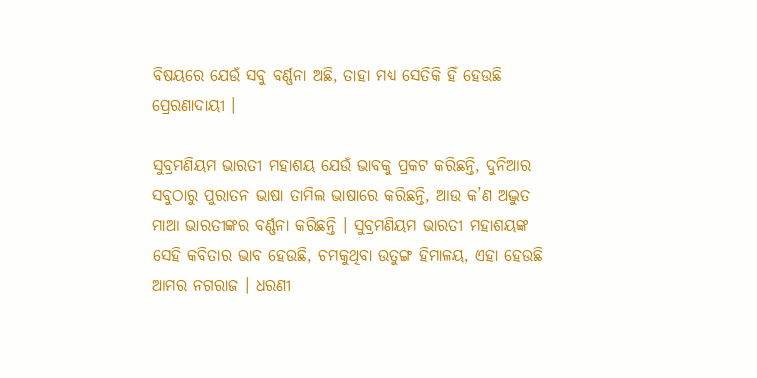ବିଷୟରେ ଯେଉଁ ସବୁ ବର୍ଣ୍ଣନା ଅଛି, ତାହା ମଧ୍ୟ ସେତିକି ହିଁ ହେଉଛି ପ୍ରେରଣାଦାୟୀ ।

ସୁବ୍ରମଣିୟମ ଭାରତୀ ମହାଶୟ ଯେଉଁ ଭାବକୁ ପ୍ରକଟ କରିଛନ୍ତି, ଦୁନିଆର ସବୁଠାରୁ ପୁରାତନ ଭାଷା ତାମିଲ ଭାଷାରେ କରିଛନ୍ତି, ଆଉ କ’ଣ ଅଦ୍ଭୁତ ମାଆ ଭାରତୀଙ୍କର ବର୍ଣ୍ଣନା କରିଛନ୍ତି । ସୁବ୍ରମଣିୟମ ଭାରତୀ ମହାଶୟଙ୍କ ସେହି କବିତାର ଭାବ ହେଉଛି, ଚମକୁଥିବା ଉତୁଙ୍ଗ ହିମାଳୟ, ଏହା ହେଉଛି ଆମର ନଗରାଜ । ଧରଣୀ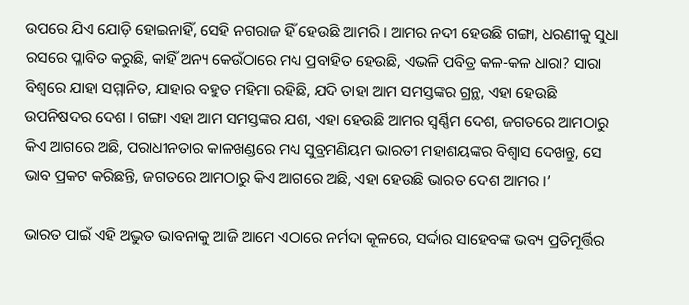ଉପରେ ଯିଏ ଯୋଡ଼ି ହୋଇନାହିଁ, ସେହି ନଗରାଜ ହିଁ ହେଉଛି ଆମରି । ଆମର ନଦୀ ହେଉଛି ଗଙ୍ଗା, ଧରଣୀକୁ ସୁଧା ରସରେ ପ୍ଳାବିତ କରୁଛି, କାହିଁ ଅନ୍ୟ କେଉଁଠାରେ ମଧ୍ୟ ପ୍ରବାହିତ ହେଉଛି, ଏଭଳି ପବିତ୍ର କଳ-କଳ ଧାରା? ସାରା ବିଶ୍ୱରେ ଯାହା ସମ୍ମାନିତ, ଯାହାର ବହୁତ ମହିମା ରହିଛି, ଯଦି ତାହା ଆମ ସମସ୍ତଙ୍କର ଗ୍ରନ୍ଥ, ଏହା ହେଉଛି ଉପନିଷଦର ଦେଶ । ଗଙ୍ଗା ଏହା ଆମ ସମସ୍ତଙ୍କର ଯଶ, ଏହା ହେଉଛି ଆମର ସ୍ୱର୍ଣ୍ଣିମ ଦେଶ, ଜଗତରେ ଆମଠାରୁ କିଏ ଆଗରେ ଅଛି, ପରାଧୀନତାର କାଳଖଣ୍ଡରେ ମଧ୍ୟ ସୁବ୍ରମଣିୟମ ଭାରତୀ ମହାଶୟଙ୍କର ବିଶ୍ୱାସ ଦେଖନ୍ତୁ, ସେ ଭାବ ପ୍ରକଟ କରିଛନ୍ତି, ଜଗତରେ ଆମଠାରୁ କିଏ ଆଗରେ ଅଛି, ଏହା ହେଉଛି ଭାରତ ଦେଶ ଆମର ।’

ଭାରତ ପାଇଁ ଏହି ଅଦ୍ଭୁତ ଭାବନାକୁ ଆଜି ଆମେ ଏଠାରେ ନର୍ମଦା କୂଳରେ, ସର୍ଦ୍ଦାର ସାହେବଙ୍କ ଭବ୍ୟ ପ୍ରତିମୂର୍ତ୍ତିର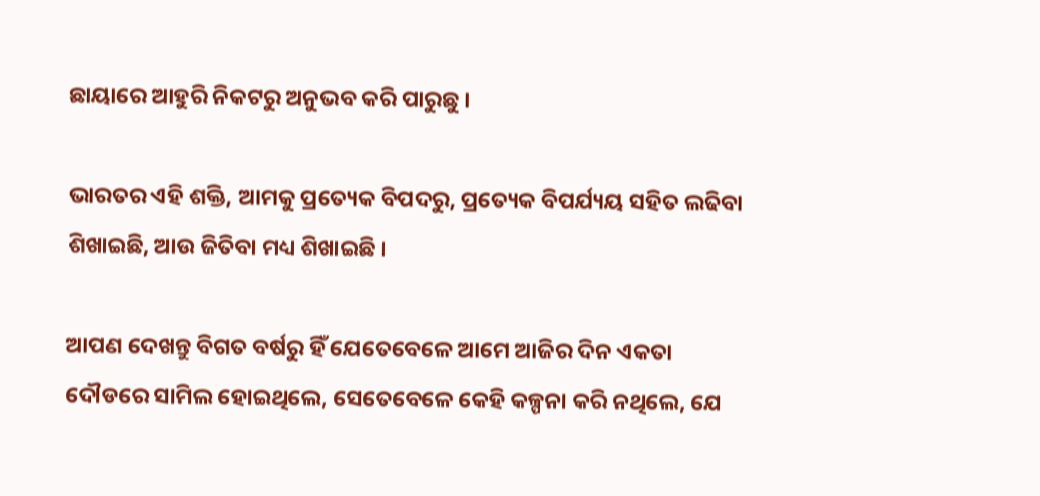ଛାୟାରେ ଆହୁରି ନିକଟରୁ ଅନୁଭବ କରି ପାରୁଛୁ ।

ଭାରତର ଏହି ଶକ୍ତି, ଆମକୁ ପ୍ରତ୍ୟେକ ବିପଦରୁ, ପ୍ରତ୍ୟେକ ବିପର୍ଯ୍ୟୟ ସହିତ ଲଢିବା ଶିଖାଇଛି, ଆଉ ଜିତିବା ମଧ୍ୟ ଶିଖାଇଛି ।

ଆପଣ ଦେଖନ୍ତୁ ବିଗତ ବର୍ଷରୁ ହିଁ ଯେତେବେଳେ ଆମେ ଆଜିର ଦିନ ଏକତା ଦୌଡରେ ସାମିଲ ହୋଇଥିଲେ, ସେତେବେଳେ କେହି କଳ୍ପନା କରି ନଥିଲେ, ଯେ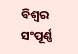ବିଶ୍ୱର ସଂପୂର୍ଣ୍ଣ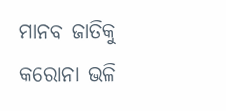ମାନବ ଜାତିକୁ କରୋନା ଭଳି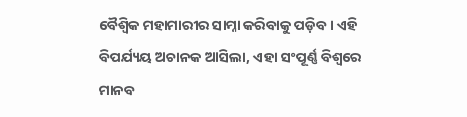ବୈଶ୍ୱିକ ମହାମାରୀର ସାମ୍ନା କରିବାକୁ ପଡ଼ିବ । ଏହି ବିପର୍ଯ୍ୟୟ ଅଚାନକ ଆସିଲା, ଏହା ସଂପୂର୍ଣ୍ଣ ବିଶ୍ୱରେ ମାନବ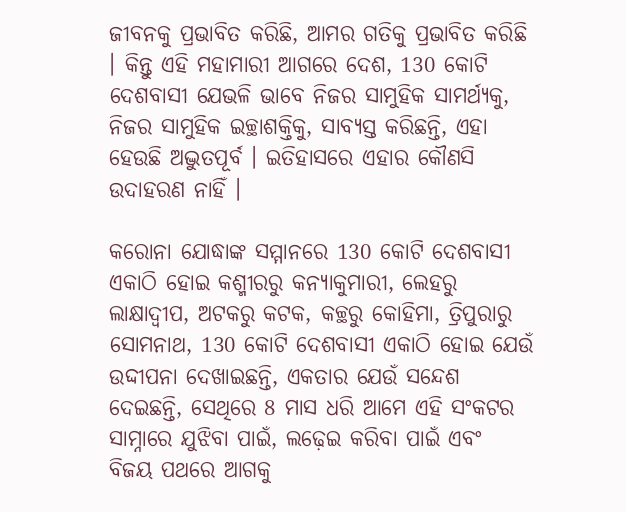ଜୀବନକୁ ପ୍ରଭାବିତ କରିଛି, ଆମର ଗତିକୁ ପ୍ରଭାବିତ କରିଛି । କିନ୍ତୁ ଏହି ମହାମାରୀ ଆଗରେ ଦେଶ, 130 କୋଟି ଦେଶବାସୀ ଯେଭଳି ଭାବେ ନିଜର ସାମୁହିକ ସାମର୍ଥ୍ୟକୁ, ନିଜର ସାମୁହିକ ଇଚ୍ଛାଶକ୍ତିକୁ, ସାବ୍ୟସ୍ତ କରିଛନ୍ତି, ଏହା ହେଉଛି ଅଦ୍ଭୁତପୂର୍ବ । ଇତିହାସରେ ଏହାର କୌଣସି ଉଦାହରଣ ନାହିଁ ।

କରୋନା ଯୋଦ୍ଧାଙ୍କ ସମ୍ମାନରେ 130 କୋଟି ଦେଶବାସୀ ଏକାଠି ହୋଇ କଶ୍ମୀରରୁ କନ୍ୟାକୁମାରୀ, ଲେହରୁ ଲାକ୍ଷାଦ୍ୱୀପ, ଅଟକରୁ କଟକ, କଚ୍ଛରୁ କୋହିମା, ତ୍ରିପୁରାରୁ ସୋମନାଥ, 130 କୋଟି ଦେଶବାସୀ ଏକାଠି ହୋଇ ଯେଉଁ ଉଦ୍ଦୀପନା ଦେଖାଇଛନ୍ତି, ଏକତାର ଯେଉଁ ସନ୍ଦେଶ ଦେଇଛନ୍ତି, ସେଥିରେ 8 ମାସ ଧରି ଆମେ ଏହି ସଂକଟର ସାମ୍ନାରେ ଯୁଝିବା ପାଇଁ, ଲଢ଼େଇ କରିବା ପାଇଁ ଏବଂ ବିଜୟ ପଥରେ ଆଗକୁ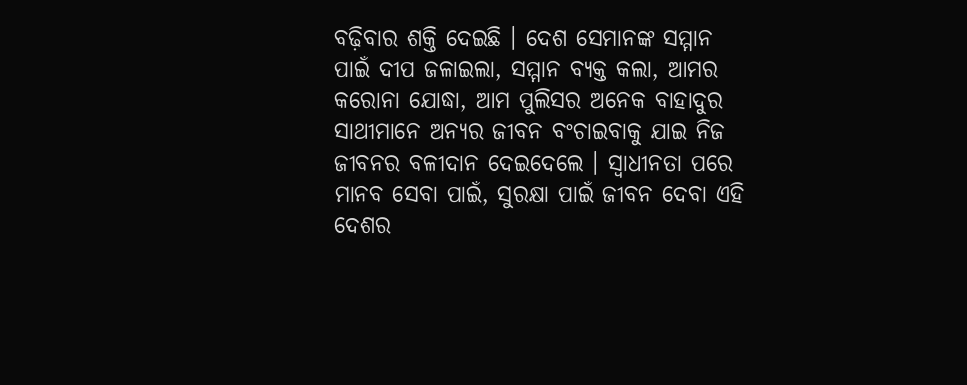ବଢ଼ିବାର ଶକ୍ତି ଦେଇଛି । ଦେଶ ସେମାନଙ୍କ ସମ୍ମାନ ପାଇଁ ଦୀପ ଜଳାଇଲା, ସମ୍ମାନ ବ୍ୟକ୍ତ କଲା, ଆମର କରୋନା ଯୋଦ୍ଧା, ଆମ ପୁଲିସର ଅନେକ ବାହାଦୁର ସାଥୀମାନେ ଅନ୍ୟର ଜୀବନ ବଂଚାଇବାକୁ ଯାଇ ନିଜ ଜୀବନର ବଳୀଦାନ ଦେଇଦେଲେ । ସ୍ୱାଧୀନତା ପରେ ମାନବ ସେବା ପାଇଁ, ସୁରକ୍ଷା ପାଇଁ ଜୀବନ ଦେବା ଏହି ଦେଶର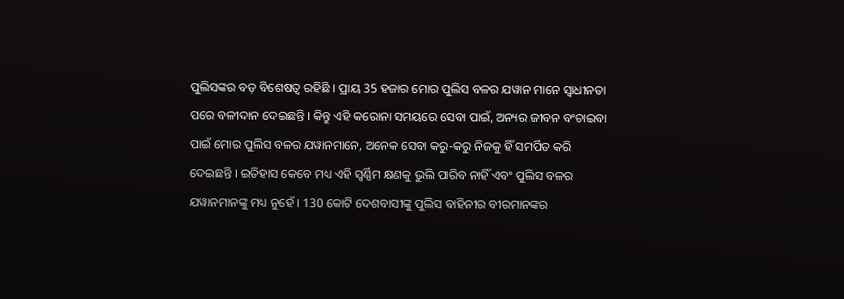ପୁଲିସଙ୍କର ବଡ଼ ବିଶେଷତ୍ୱ ରହିଛି । ପ୍ରାୟ 35 ହଜାର ମୋର ପୁଲିସ ବଳର ଯୱାନ ମାନେ ସ୍ୱାଧୀନତା ପରେ ବଳୀଦାନ ଦେଇଛନ୍ତି । କିନ୍ତୁ ଏହି କରୋନା ସମୟରେ ସେବା ପାଇଁ, ଅନ୍ୟର ଜୀବନ ବଂଚାଇବା ପାଇଁ ମୋର ପୁଲିସ ବଳର ଯୱାନମାନେ, ଅନେକ ସେବା କରୁ-କରୁ ନିଜକୁ ହିଁ ସମର୍ପିତ କରି ଦେଇଛନ୍ତି । ଇତିହାସ କେବେ ମଧ୍ୟ ଏହି ସ୍ୱର୍ଣ୍ଣିମ କ୍ଷଣକୁ ଭୁଲି ପାରିବ ନାହିଁ ଏବଂ ପୁଲିସ ବଳର ଯୱାନମାନଙ୍କୁ ମଧ୍ୟ ନୁହେଁ । 130 କୋଟି ଦେଶବାସୀଙ୍କୁ ପୁଲିସ ବାହିନୀର ବୀରମାନଙ୍କର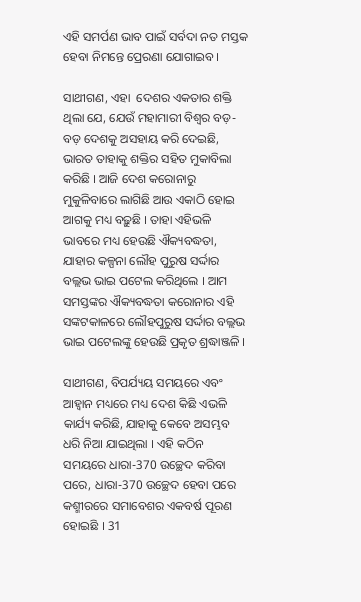ଏହି ସମର୍ପଣ ଭାବ ପାଇଁ ସର୍ବଦା ନତ ମସ୍ତକ ହେବା ନିମନ୍ତେ ପ୍ରେରଣା ଯୋଗାଇବ ।

ସାଥୀଗଣ, ଏହା  ଦେଶର ଏକତାର ଶକ୍ତି ଥିଲା ଯେ, ଯେଉଁ ମହାମାରୀ ବିଶ୍ୱର ବଡ଼-ବଡ଼ ଦେଶକୁ ଅସହାୟ କରି ଦେଇଛି, ଭାରତ ତାହାକୁ ଶକ୍ତିର ସହିତ ମୁକାବିଲା କରିଛି । ଆଜି ଦେଶ କରୋନାରୁ ମୁକୁଳିବାରେ ଲାଗିଛି ଆଉ ଏକାଠି ହୋଇ ଆଗକୁ ମଧ୍ୟ ବଢ଼ୁଛି । ତାହା ଏହିଭଳି ଭାବରେ ମଧ୍ୟ ହେଉଛି ଐକ୍ୟବଦ୍ଧତା, ଯାହାର କଳ୍ପନା ଲୌହ ପୁରୁଷ ସର୍ଦ୍ଦାର ବଲ୍ଲଭ ଭାଇ ପଟେଲ କରିଥିଲେ । ଆମ ସମସ୍ତଙ୍କର ଐକ୍ୟବଦ୍ଧତା କରୋନାର ଏହି ସଙ୍କଟକାଳରେ ଲୌହପୁରୁଷ ସର୍ଦ୍ଦାର ବଲ୍ଲଭ ଭାଇ ପଟେଲଙ୍କୁ ହେଉଛି ପ୍ରକୃତ ଶ୍ରଦ୍ଧାଞ୍ଜଳି ।

ସାଥୀଗଣ, ବିପର୍ଯ୍ୟୟ ସମୟରେ ଏବଂ ଆହ୍ୱାନ ମଧ୍ୟରେ ମଧ୍ୟ ଦେଶ କିଛି ଏଭଳି କାର୍ଯ୍ୟ କରିଛି, ଯାହାକୁ କେବେ ଅସମ୍ଭବ ଧରି ନିଆ ଯାଇଥିଲା । ଏହି କଠିନ ସମୟରେ ଧାରା-370 ଉଚ୍ଛେଦ କରିବା ପରେ, ଧାରା-370 ଉଚ୍ଛେଦ ହେବା ପରେ କଶ୍ମୀରରେ ସମାବେଶର ଏକବର୍ଷ ପୂରଣ ହୋଇଛି । 31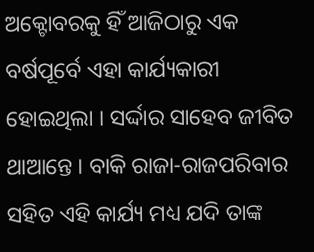ଅକ୍ଟୋବରକୁ ହିଁ ଆଜିଠାରୁ ଏକ ବର୍ଷପୂର୍ବେ ଏହା କାର୍ଯ୍ୟକାରୀ ହୋଇଥିଲା । ସର୍ଦ୍ଦାର ସାହେବ ଜୀବିତ ଥାଆନ୍ତେ । ବାକି ରାଜା-ରାଜପରିବାର ସହିତ ଏହି କାର୍ଯ୍ୟ ମଧ୍ୟ ଯଦି ତାଙ୍କ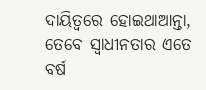ଦାୟିତ୍ୱରେ ହୋଇଥାଆନ୍ତା, ତେବେ ସ୍ୱାଧୀନତାର ଏତେ ବର୍ଷ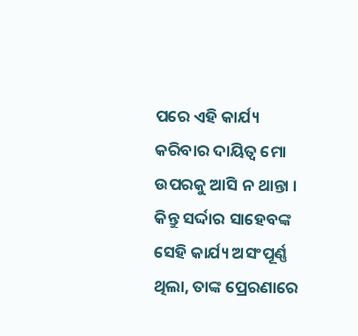ପରେ ଏହି କାର୍ଯ୍ୟ କରିବାର ଦାୟିତ୍ୱ ମୋ ଉପରକୁ ଆସି ନ ଥାନ୍ତା । କିନ୍ତୁ ସର୍ଦ୍ଦାର ସାହେବଙ୍କ ସେହି କାର୍ଯ୍ୟ ଅସଂପୂର୍ଣ୍ଣ ଥିଲା, ତାଙ୍କ ପ୍ରେରଣାରେ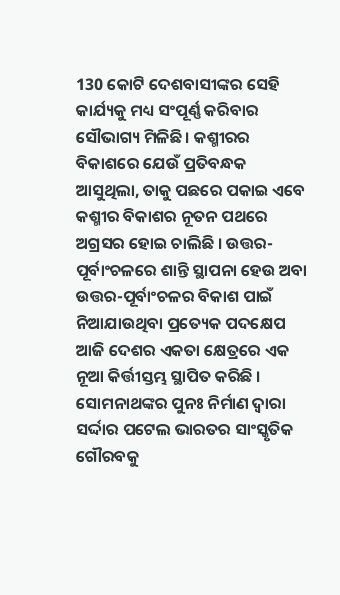130 କୋଟି ଦେଶବାସୀଙ୍କର ସେହି କାର୍ଯ୍ୟକୁ ମଧ୍ୟ ସଂପୂର୍ଣ୍ଣ କରିବାର ସୌଭାଗ୍ୟ ମିଳିଛି । କଶ୍ମୀରର ବିକାଶରେ ଯେଉଁ ପ୍ରତିବନ୍ଧକ ଆସୁଥିଲା, ତାକୁ ପଛରେ ପକାଇ ଏବେ କଶ୍ମୀର ବିକାଶର ନୂତନ ପଥରେ ଅଗ୍ରସର ହୋଇ ଚାଲିଛି । ଉତ୍ତର-ପୂର୍ବାଂଚଳରେ ଶାନ୍ତି ସ୍ଥାପନା ହେଉ ଅବା ଉତ୍ତର-ପୂର୍ବାଂଚଳର ବିକାଶ ପାଇଁ ନିଆଯାଉଥିବା ପ୍ରତ୍ୟେକ ପଦକ୍ଷେପ ଆଜି ଦେଶର ଏକତା କ୍ଷେତ୍ରରେ ଏକ ନୂଆ କିର୍ତ୍ତୀସ୍ତମ୍ଭ ସ୍ଥାପିତ କରିଛି । ସୋମନାଥଙ୍କର ପୁନଃ ନିର୍ମାଣ ଦ୍ୱାରା ସର୍ଦ୍ଦାର ପଟେଲ ଭାରତର ସାଂସ୍କୃତିକ ଗୌରବକୁ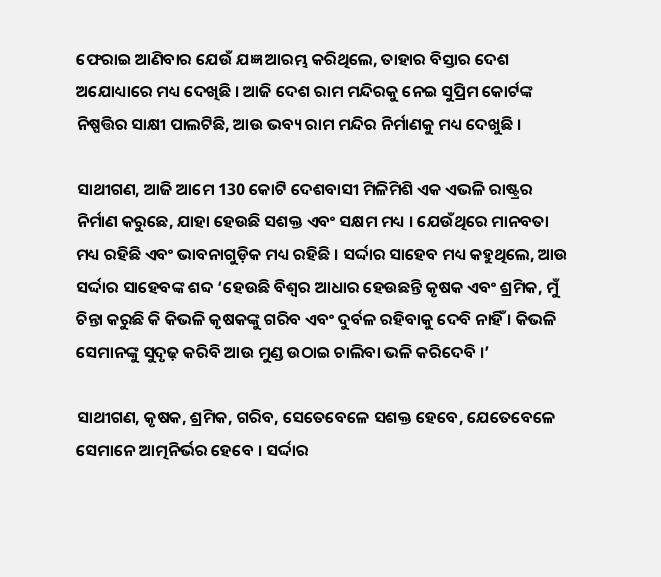ଫେରାଇ ଆଣିବାର ଯେଉଁ ଯଜ୍ଞ ଆରମ୍ଭ କରିଥିଲେ, ତାହାର ବିସ୍ତାର ଦେଶ ଅଯୋଧ୍ୟାରେ ମଧ୍ୟ ଦେଖିଛି । ଆଜି ଦେଶ ରାମ ମନ୍ଦିରକୁ ନେଇ ସୁପ୍ରିମ କୋର୍ଟଙ୍କ ନିଷ୍ପତ୍ତିର ସାକ୍ଷୀ ପାଲଟିଛି, ଆଉ ଭବ୍ୟ ରାମ ମନ୍ଦିର ନିର୍ମାଣକୁ ମଧ୍ୟ ଦେଖୁଛି ।

ସାଥୀଗଣ, ଆଜି ଆମେ 130 କୋଟି ଦେଶବାସୀ ମିଳିମିଶି ଏକ ଏଭଳି ରାଷ୍ଟ୍ରର ନିର୍ମାଣ କରୁଛେ, ଯାହା ହେଉଛି ସଶକ୍ତ ଏବଂ ସକ୍ଷମ ମଧ୍ୟ । ଯେଉଁଥିରେ ମାନବତା ମଧ୍ୟ ରହିଛି ଏବଂ ଭାବନାଗୁଡ଼ିକ ମଧ୍ୟ ରହିଛି । ସର୍ଦ୍ଦାର ସାହେବ ମଧ୍ୟ କହୁଥିଲେ, ଆଉ ସର୍ଦ୍ଦାର ସାହେବଙ୍କ ଶବ୍ଦ ‘ହେଉଛି ବିଶ୍ୱର ଆଧାର ହେଉଛନ୍ତି କୃଷକ ଏବଂ ଶ୍ରମିକ, ମୁଁ ଚିନ୍ତା କରୁଛି କି କିଭଳି କୃଷକଙ୍କୁ ଗରିବ ଏବଂ ଦୁର୍ବଳ ରହିବାକୁ ଦେବି ନାହିଁ । କିଭଳି ସେମାନଙ୍କୁ ସୁଦୃଢ଼ କରିବି ଆଉ ମୁଣ୍ଡ ଉଠାଇ ଚାଲିବା ଭଳି କରିଦେବି ।’

ସାଥୀଗଣ, କୃଷକ, ଶ୍ରମିକ, ଗରିବ, ସେତେବେଳେ ସଶକ୍ତ ହେବେ, ଯେତେବେଳେ ସେମାନେ ଆତ୍ମନିର୍ଭର ହେବେ । ସର୍ଦ୍ଦାର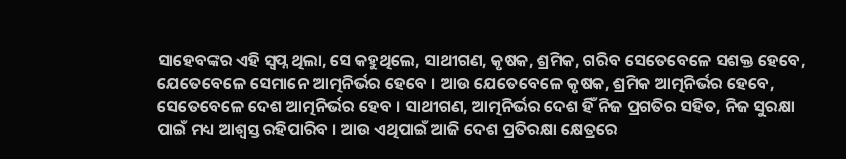ସାହେବଙ୍କର ଏହି ସ୍ୱପ୍ନ ଥିଲା, ସେ କହୁଥିଲେ, ସାଥୀଗଣ, କୃଷକ, ଶ୍ରମିକ, ଗରିବ ସେତେବେଳେ ସଶକ୍ତ ହେବେ, ଯେତେବେଳେ ସେମାନେ ଆତ୍ମନିର୍ଭର ହେବେ । ଆଉ ଯେତେବେଳେ କୃଷକ, ଶ୍ରମିକ ଆତ୍ମନିର୍ଭର ହେବେ, ସେତେବେଳେ ଦେଶ ଆତ୍ମନିର୍ଭର ହେବ । ସାଥୀଗଣ, ଆତ୍ମନିର୍ଭର ଦେଶ ହିଁ ନିଜ ପ୍ରଗତିର ସହିତ, ନିଜ ସୁରକ୍ଷା ପାଇଁ ମଧ୍ୟ ଆଶ୍ୱସ୍ତ ରହିପାରିବ । ଆଉ ଏଥିପାଇଁ ଆଜି ଦେଶ ପ୍ରତିରକ୍ଷା କ୍ଷେତ୍ରରେ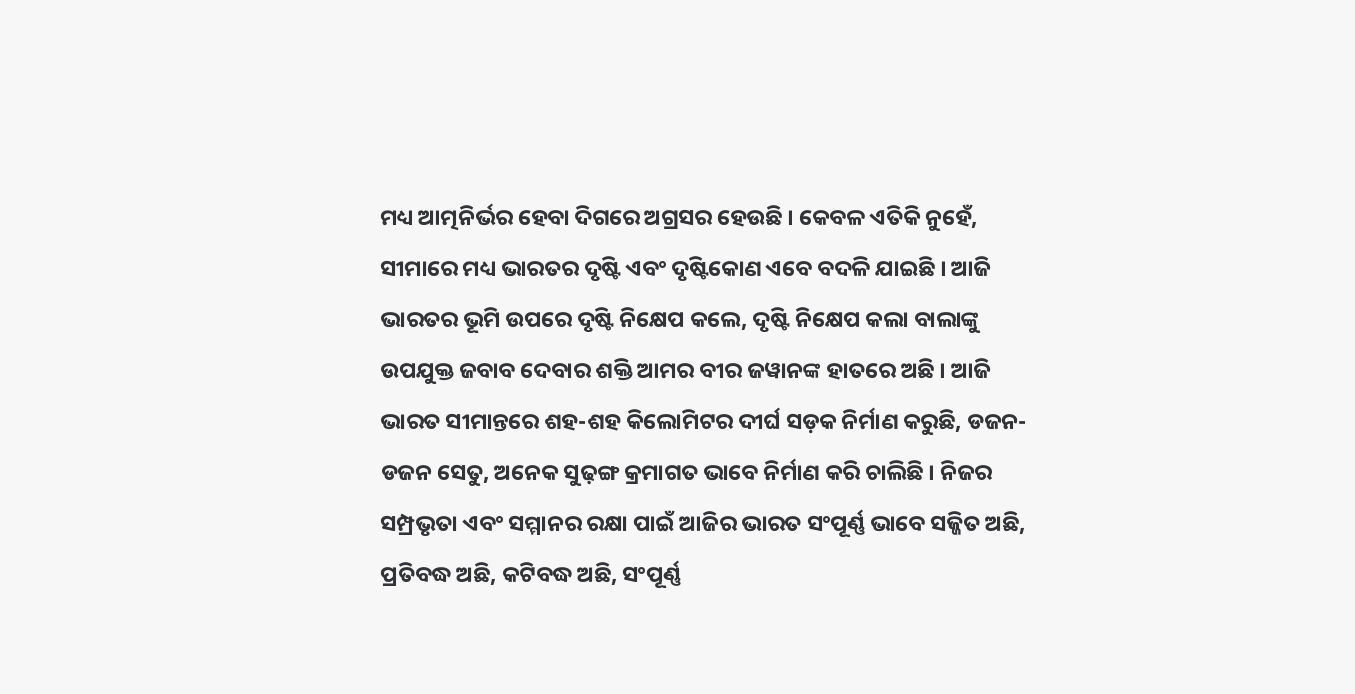ମଧ୍ୟ ଆତ୍ମନିର୍ଭର ହେବା ଦିଗରେ ଅଗ୍ରସର ହେଉଛି । କେବଳ ଏତିକି ନୁହେଁ, ସୀମାରେ ମଧ୍ୟ ଭାରତର ଦୃଷ୍ଟି ଏବଂ ଦୃଷ୍ଟିକୋଣ ଏବେ ବଦଳି ଯାଇଛି । ଆଜି ଭାରତର ଭୂମି ଉପରେ ଦୃଷ୍ଟି ନିକ୍ଷେପ କଲେ, ଦୃଷ୍ଟି ନିକ୍ଷେପ କଲା ବାଲାଙ୍କୁ ଉପଯୁକ୍ତ ଜବାବ ଦେବାର ଶକ୍ତି ଆମର ବୀର ଜୱାନଙ୍କ ହାତରେ ଅଛି । ଆଜି ଭାରତ ସୀମାନ୍ତରେ ଶହ-ଶହ କିଲୋମିଟର ଦୀର୍ଘ ସଡ଼କ ନିର୍ମାଣ କରୁଛି, ଡଜନ-ଡଜନ ସେତୁ, ଅନେକ ସୁଢ଼ଙ୍ଗ କ୍ରମାଗତ ଭାବେ ନିର୍ମାଣ କରି ଚାଲିଛି । ନିଜର ସମ୍ପ୍ରଭୃତା ଏବଂ ସମ୍ମାନର ରକ୍ଷା ପାଇଁ ଆଜିର ଭାରତ ସଂପୂର୍ଣ୍ଣ ଭାବେ ସଜ୍ଜିତ ଅଛି, ପ୍ରତିବଦ୍ଧ ଅଛି, କଟିବଦ୍ଧ ଅଛି, ସଂପୂର୍ଣ୍ଣ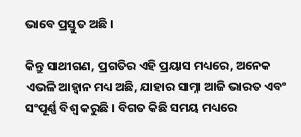ଭାବେ ପ୍ରସ୍ତୁତ ଅଛି ।

କିନ୍ତୁ ସାଥୀଗଣ, ପ୍ରଗତିର ଏହି ପ୍ରୟାସ ମଧ୍ୟରେ, ଅନେକ ଏଭଳି ଆହ୍ୱାନ ମଧ୍ୟ ଅଛି, ଯାହାର ସାମ୍ନା ଆଜି ଭାରତ ଏବଂ ସଂପୂର୍ଣ୍ଣ ବିଶ୍ୱ କରୁଛି । ବିଗତ କିଛି ସମୟ ମଧ୍ୟରେ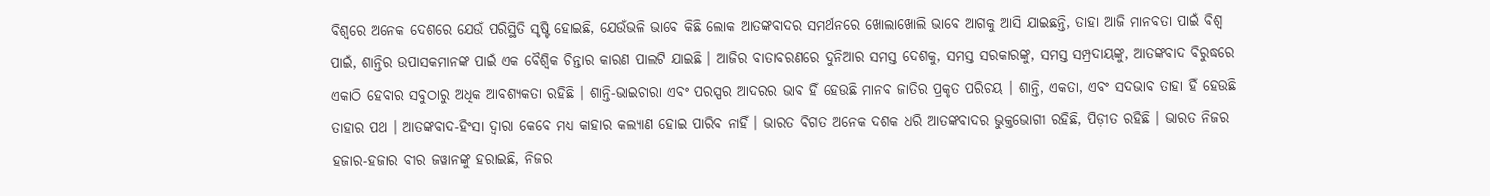ବିଶ୍ୱରେ ଅନେକ ଦେଶରେ ଯେଉଁ ପରିସ୍ଥିତି ସୃଷ୍ଟି ହୋଇଛି, ଯେଉଁଭଳି ଭାବେ କିଛି ଲୋକ ଆତଙ୍କବାଦର ସମର୍ଥନରେ ଖୋଲାଖୋଲି ଭାବେ ଆଗକୁ ଆସି ଯାଇଛନ୍ତି, ତାହା ଆଜି ମାନବତା ପାଇଁ ବିଶ୍ୱ ପାଇଁ, ଶାନ୍ତିର ଉପାସକମାନଙ୍କ ପାଇଁ ଏକ ବୈଶ୍ୱିକ ଚିନ୍ତାର କାରଣ ପାଲଟି ଯାଇଛି । ଆଜିର ବାତାବରଣରେ ଦୁନିଆର ସମସ୍ତ ଦେଶକୁ, ସମସ୍ତ ସରକାରଙ୍କୁ, ସମସ୍ତ ସମ୍ପ୍ରଦାୟଙ୍କୁ, ଆତଙ୍କବାଦ ବିରୁଦ୍ଧରେ ଏକାଠି ହେବାର ସବୁଠାରୁ ଅଧିକ ଆବଶ୍ୟକତା ରହିଛି । ଶାନ୍ତି-ଭାଇଚାରା ଏବଂ ପରସ୍ପର ଆଦରର ଭାବ ହିଁ ହେଉଛି ମାନବ ଜାତିର ପ୍ରକୃତ ପରିଚୟ । ଶାନ୍ତି, ଏକତା, ଏବଂ ସଦଭାବ ତାହା ହିଁ ହେଉଛି ତାହାର ପଥ । ଆତଙ୍କବାଦ-ହିଂସା ଦ୍ୱାରା କେବେ ମଧ୍ୟ କାହାର କଲ୍ୟାଣ ହୋଇ ପାରିବ ନାହିଁ । ଭାରତ ବିଗତ ଅନେକ ଦଶକ ଧରି ଆତଙ୍କବାଦର ଭୁକ୍ତଭୋଗୀ ରହିଛି, ପିଡ଼ୀତ ରହିଛି । ଭାରତ ନିଜର ହଜାର-ହଜାର ବୀର ଜୱାନଙ୍କୁ ହରାଇଛି, ନିଜର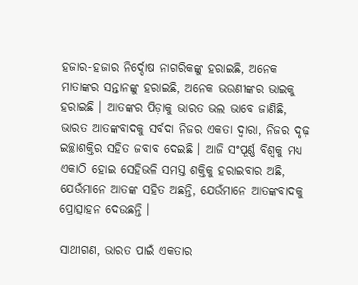ହଜାର-ହଜାର ନିର୍ଦ୍ଦୋଷ ନାଗରିକଙ୍କୁ ହରାଇଛି, ଅନେକ ମାତାଙ୍କର ସନ୍ତାନଙ୍କୁ ହରାଇଛି, ଅନେକ ଭଉଣୀଙ୍କର ଭାଇକୁ ହରାଇଛି । ଆତଙ୍କର ପିଡ଼ାକୁ ଭାରତ ଭଲ ଭାବେ ଜାଣିଛି, ଭାରତ ଆତଙ୍କବାଦକୁ ସର୍ବଦା ନିଜର ଏକତା ଦ୍ୱାରା, ନିଜର ଦୃଢ଼ ଇଚ୍ଛାଶକ୍ତିର ସହିତ ଜବାବ ଦେଇଛି । ଆଜି ସଂପୂର୍ଣ୍ଣ ବିଶ୍ୱକୁ ମଧ୍ୟ ଏକାଠି ହୋଇ ସେହିଭଳି ସମସ୍ତ ଶକ୍ତିକୁ ହରାଇବାର ଅଛି, ଯେଉଁମାନେ ଆତଙ୍କ ସହିତ ଅଛନ୍ତି, ଯେଉଁମାନେ ଆତଙ୍କବାଦକୁ ପ୍ରୋତ୍ସାହନ ଦେଉଛନ୍ତି ।

ସାଥୀଗଣ, ଭାରତ ପାଇଁ ଏକତାର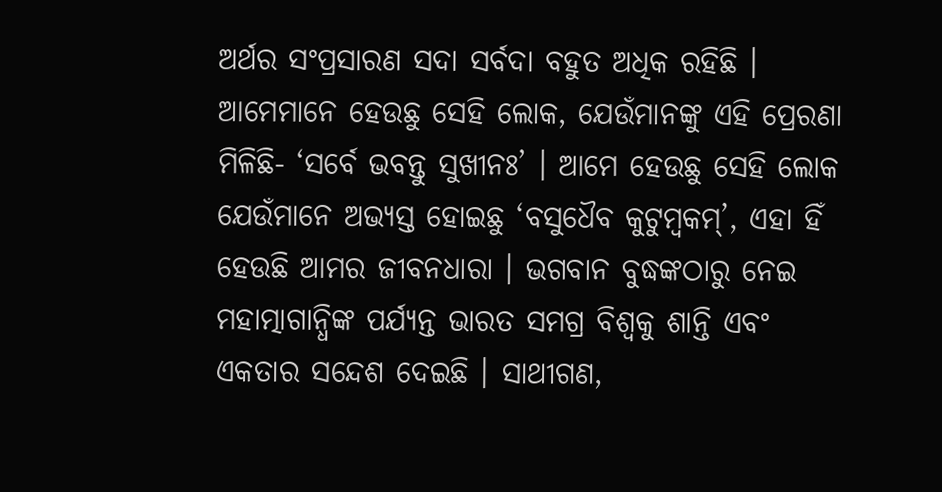ଅର୍ଥର ସଂପ୍ରସାରଣ ସଦା ସର୍ବଦା ବହୁତ ଅଧିକ ରହିଛି । ଆମେମାନେ ହେଉଛୁ ସେହି ଲୋକ, ଯେଉଁମାନଙ୍କୁ ଏହି ପ୍ରେରଣା ମିଳିଛି- ‘ସର୍ବେ ଭବନ୍ତୁ ସୁଖୀନଃ’ । ଆମେ ହେଉଛୁ ସେହି ଲୋକ ଯେଉଁମାନେ ଅଭ୍ୟସ୍ତ ହୋଇଛୁ ‘ବସୁଧୈବ କୁଟୁମ୍ବକମ୍’, ଏହା ହିଁ ହେଉଛି ଆମର ଜୀବନଧାରା । ଭଗବାନ ବୁଦ୍ଧଙ୍କଠାରୁ ନେଇ ମହାତ୍ମାଗାନ୍ଧିଙ୍କ ପର୍ଯ୍ୟନ୍ତ ଭାରତ ସମଗ୍ର ବିଶ୍ୱକୁ ଶାନ୍ତି ଏବଂ ଏକତାର ସନ୍ଦେଶ ଦେଇଛି । ସାଥୀଗଣ,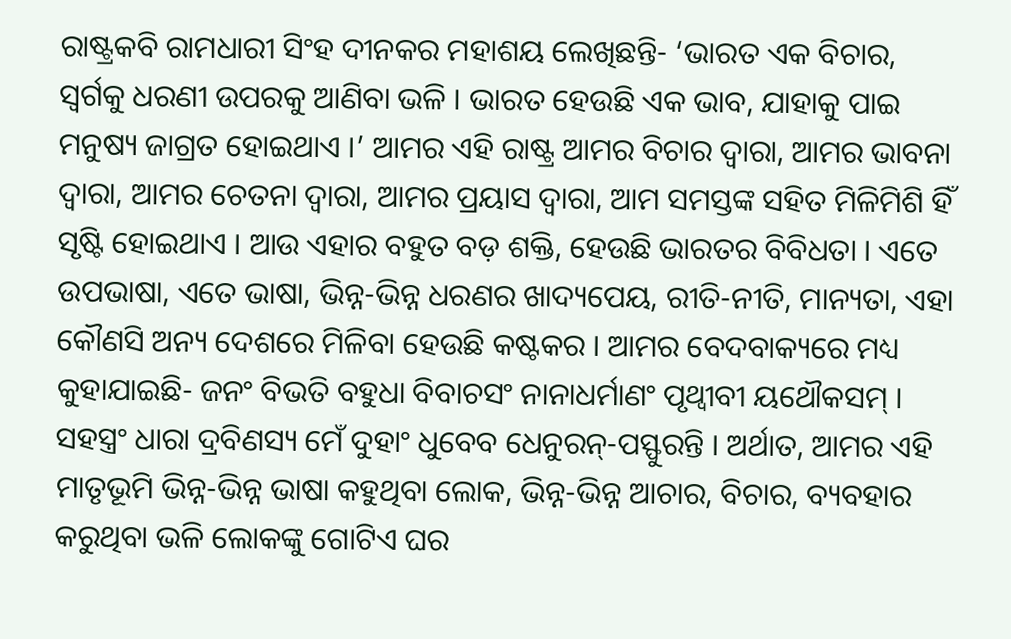ରାଷ୍ଟ୍ରକବି ରାମଧାରୀ ସିଂହ ଦୀନକର ମହାଶୟ ଲେଖିଛନ୍ତି- ‘ଭାରତ ଏକ ବିଚାର, ସ୍ୱର୍ଗକୁ ଧରଣୀ ଉପରକୁ ଆଣିବା ଭଳି । ଭାରତ ହେଉଛି ଏକ ଭାବ, ଯାହାକୁ ପାଇ ମନୁଷ୍ୟ ଜାଗ୍ରତ ହୋଇଥାଏ ।’ ଆମର ଏହି ରାଷ୍ଟ୍ର ଆମର ବିଚାର ଦ୍ୱାରା, ଆମର ଭାବନା ଦ୍ୱାରା, ଆମର ଚେତନା ଦ୍ୱାରା, ଆମର ପ୍ରୟାସ ଦ୍ୱାରା, ଆମ ସମସ୍ତଙ୍କ ସହିତ ମିଳିମିଶି ହିଁ ସୃଷ୍ଟି ହୋଇଥାଏ । ଆଉ ଏହାର ବହୁତ ବଡ଼ ଶକ୍ତି, ହେଉଛି ଭାରତର ବିବିଧତା । ଏତେ ଉପଭାଷା, ଏତେ ଭାଷା, ଭିନ୍ନ-ଭିନ୍ନ ଧରଣର ଖାଦ୍ୟପେୟ, ରୀତି-ନୀତି, ମାନ୍ୟତା, ଏହା କୌଣସି ଅନ୍ୟ ଦେଶରେ ମିଳିବା ହେଉଛି କଷ୍ଟକର । ଆମର ବେଦବାକ୍ୟରେ ମଧ୍ୟ କୁହାଯାଇଛି- ଜନଂ ବିଭତି ବହୁଧା ବିବାଚସଂ ନାନାଧର୍ମାଣଂ ପୃଥ୍ୱୀବୀ ୟଥୌକସମ୍ । ସହସ୍ତ୍ରଂ ଧାରା ଦ୍ରବିଣସ୍ୟ ମେଁ ଦୁହାଂ ଧୁବେବ ଧେନୁରନ୍-ପସ୍ଫୁରନ୍ତି । ଅର୍ଥାତ, ଆମର ଏହି ମାତୃଭୂମି ଭିନ୍ନ-ଭିନ୍ନ ଭାଷା କହୁଥିବା ଲୋକ, ଭିନ୍ନ-ଭିନ୍ନ ଆଚାର, ବିଚାର, ବ୍ୟବହାର କରୁଥିବା ଭଳି ଲୋକଙ୍କୁ ଗୋଟିଏ ଘର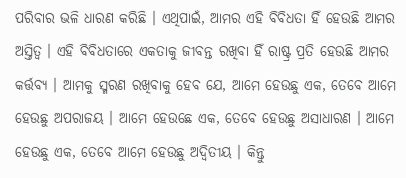ପରିବାର ଭଳି ଧାରଣ କରିଛି । ଏଥିପାଇଁ, ଆମର ଏହି ବିବିଧତା ହିଁ ହେଉଛି ଆମର ଅସ୍ତିତ୍ୱ । ଏହି ବିବିଧତାରେ ଏକତାକୁ ଜୀବନ୍ତ ରଖିବା ହିଁ ରାଷ୍ଟ୍ର ପ୍ରତି ହେଉଛି ଆମର କର୍ତ୍ତବ୍ୟ । ଆମକୁ ସ୍ମରଣ ରଖିବାକୁ ହେବ ଯେ, ଆମେ ହେଉଛୁ ଏକ, ତେବେ ଆମେ ହେଉଛୁ ଅପରାଜୟ । ଆମେ ହେଉଛେ ଏକ, ତେବେ ହେଉଛୁ ଅସାଧାରଣ । ଆମେ ହେଉଛୁ ଏକ, ତେବେ ଆମେ ହେଉଛୁ ଅଦ୍ୱିତୀୟ । କିନ୍ତୁ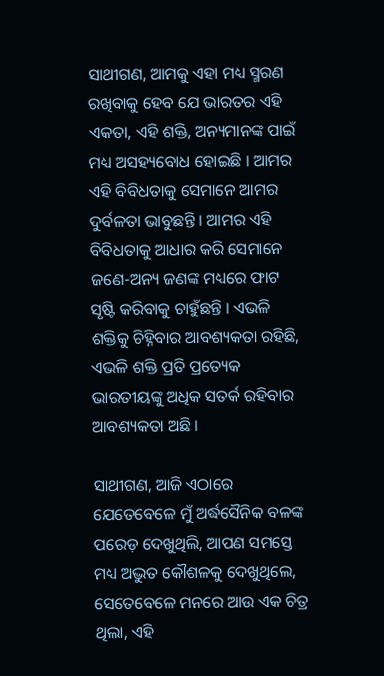ସାଥୀଗଣ, ଆମକୁ ଏହା ମଧ୍ୟ ସ୍ମରଣ ରଖିବାକୁ ହେବ ଯେ ଭାରତର ଏହି ଏକତା, ଏହି ଶକ୍ତି, ଅନ୍ୟମାନଙ୍କ ପାଇଁ ମଧ୍ୟ ଅସହ୍ୟବୋଧ ହୋଇଛି । ଆମର ଏହି ବିବିଧତାକୁ ସେମାନେ ଆମର ଦୁର୍ବଳତା ଭାବୁଛନ୍ତି । ଆମର ଏହି ବିବିଧତାକୁ ଆଧାର କରି ସେମାନେ ଜଣେ-ଅନ୍ୟ ଜଣଙ୍କ ମଧ୍ୟରେ ଫାଟ ସୃଷ୍ଟି କରିବାକୁ ଚାହୁଁଛନ୍ତି । ଏଭଳି ଶକ୍ତିକୁ ଚିହ୍ନିବାର ଆବଶ୍ୟକତା ରହିଛି, ଏଭଳି ଶକ୍ତି ପ୍ରତି ପ୍ରତ୍ୟେକ ଭାରତୀୟଙ୍କୁ ଅଧିକ ସତର୍କ ରହିବାର ଆବଶ୍ୟକତା ଅଛି ।

ସାଥୀଗଣ, ଆଜି ଏଠାରେ ଯେତେବେଳେ ମୁଁ ଅର୍ଦ୍ଧସୈନିକ ବଳଙ୍କ ପରେଡ଼ ଦେଖୁଥିଲି, ଆପଣ ସମସ୍ତେ ମଧ୍ୟ ଅଦ୍ଭୁତ କୌଶଳକୁ ଦେଖୁଥିଲେ, ସେତେବେଳେ ମନରେ ଆଉ ଏକ ଚିତ୍ର ଥିଲା, ଏହି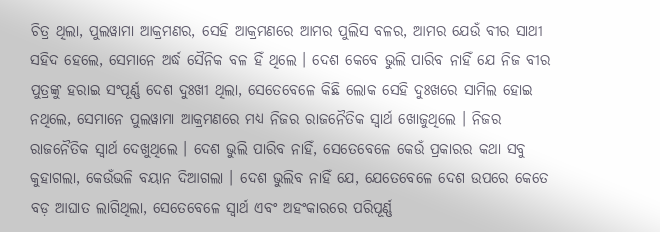ଚିତ୍ର ଥିଲା, ପୁଲୱାମା ଆକ୍ରମଣର, ସେହି ଆକ୍ରମଣରେ ଆମର ପୁଲିସ ବଳର, ଆମର ଯେଉଁ ବୀର ସାଥୀ ସହିଦ ହେଲେ, ସେମାନେ ଅର୍ଦ୍ଧ ସୈନିକ ବଳ ହିଁ ଥିଲେ । ଦେଶ କେବେ ଭୁଲି ପାରିବ ନାହିଁ ଯେ ନିଜ ବୀର ପୁତ୍ରଙ୍କୁ ହରାଇ ସଂପୂର୍ଣ୍ଣ ଦେଶ ଦୁଃଖୀ ଥିଲା, ସେତେବେଳେ କିଛି ଲୋକ ସେହି ଦୁଃଖରେ ସାମିଲ ହୋଇ ନଥିଲେ, ସେମାନେ ପୁଲୱାମା ଆକ୍ରମଣରେ ମଧ୍ୟ ନିଜର ରାଜନୈତିକ ସ୍ୱାର୍ଥ ଖୋଜୁଥିଲେ । ନିଜର ରାଜନୈତିକ ସ୍ୱାର୍ଥ ଦେଖୁଥିଲେ । ଦେଶ ଭୁଲି ପାରିବ ନାହିଁ, ସେତେବେଳେ କେଉଁ ପ୍ରକାରର କଥା ସବୁ କୁହାଗଲା, କେଉଁଭଳି ବୟାନ ଦିଆଗଲା । ଦେଶ ଭୁଲିବ ନାହିଁ ଯେ, ଯେତେବେଳେ ଦେଶ ଉପରେ କେତେ ବଡ଼ ଆଘାତ ଲାଗିଥିଲା, ସେତେବେଳେ ସ୍ୱାର୍ଥ ଏବଂ ଅହଂକାରରେ ପରିପୂର୍ଣ୍ଣ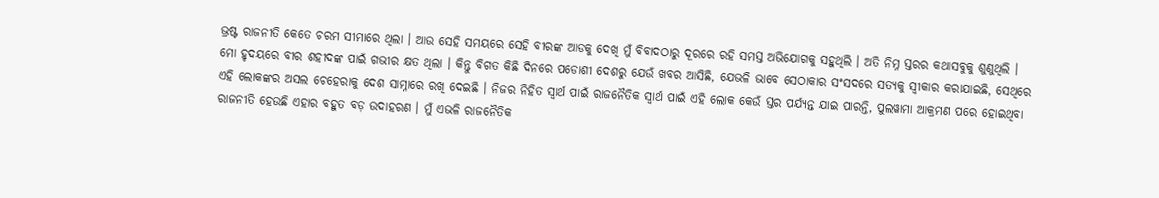ଭ୍ରଷ୍ଟ ରାଜନୀତି କେତେ ଚରମ ସୀମାରେ ଥିଲା । ଆଉ ସେହି ସମୟରେ ସେହି ବୀରଙ୍କ ଆଡକୁ ଦେଖି ମୁଁ ବିବାଦଠାରୁ ଦୂରରେ ରହି ସମସ୍ତ ଅଭିଯୋଗକୁ ସହୁଥିଲି । ଅତି ନିମ୍ନ ସ୍ତରର କଥାସବୁକୁ ଶୁଣୁଥିଲି । ମୋ ହୃଦୟରେ ବୀର ଶହୀଦଙ୍କ ପାଇଁ ଗଭୀର କ୍ଷତ ଥିଲା । କିନ୍ତୁ ବିଗତ କିଛି ଦିନରେ ପଡୋଶୀ ଦେଶରୁ ଯେଉଁ ଖବର ଆସିଛି, ଯେଭଳି ଭାବେ ସେଠାକାର ସଂସଦରେ ସତ୍ୟକୁ ସ୍ୱୀକାର କରାଯାଇଛି, ସେଥିରେ ଏହି ଲୋକଙ୍କର ଅସଲ ଚେହେରାକୁ ଦେଶ ସାମ୍ନାରେ ରଖି ଦେଇଛି । ନିଜର ନିହିତ ସ୍ୱାର୍ଥ ପାଇଁ ରାଜନୈତିକ ସ୍ୱାର୍ଥ ପାଇଁ ଏହି ଲୋକ କେଉଁ ସ୍ତର ପର୍ଯ୍ୟନ୍ତ ଯାଇ ପାରନ୍ତି, ପୁଲୱାମା ଆକ୍ରମଣ ପରେ ହୋଇଥିବା ରାଜନୀତି ହେଉଛି ଏହାର ବହୁତ ବଡ଼ ଉଦାହରଣ । ମୁଁ ଏଭଳି ରାଜନୈତିକ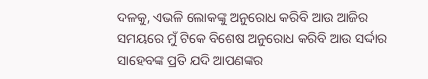ଦଳକୁ, ଏଭଳି ଲୋକଙ୍କୁ ଅନୁରୋଧ କରିବି ଆଉ ଆଜିର ସମୟରେ ମୁଁ ଟିକେ ବିଶେଷ ଅନୁରୋଧ କରିବି ଆଉ ସର୍ଦ୍ଦାର ସାହେବଙ୍କ ପ୍ରତି ଯଦି ଆପଣଙ୍କର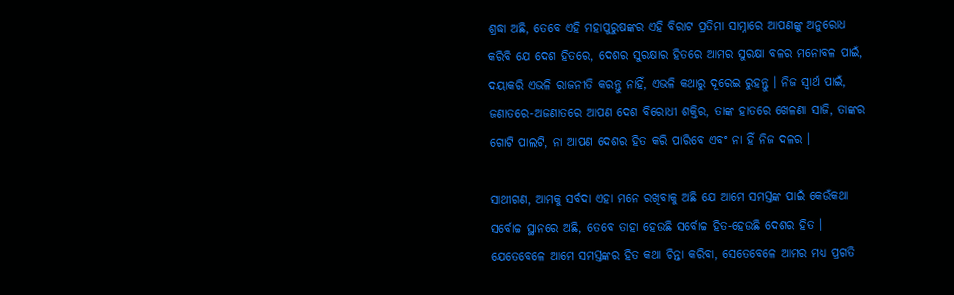ଶ୍ରଦ୍ଧା ଅଛି, ତେବେ ଏହି ମହାପୁରୁଷଙ୍କର ଏହି ବିରାଟ ପ୍ରତିମା ସାମ୍ନାରେ ଆପଣଙ୍କୁ ଅନୁରୋଧ କରିବି ଯେ ଦେଶ ହିତରେ, ଦେଶର ସୁରକ୍ଷାର ହିତରେ ଆମର ସୁରକ୍ଷା ବଳର ମନୋବଳ ପାଇଁ, ଦୟାକରି ଏଭଳି ରାଜନୀତି କରନ୍ତୁ ନାହିଁ, ଏଭଳି କଥାରୁ ଦୂରେଇ ରୁହନ୍ତୁ । ନିଜ ସ୍ୱାର୍ଥ ପାଇଁ, ଜଣାତରେ-ଅଜଣାତରେ ଆପଣ ଦେଶ ବିରୋଧୀ ଶକ୍ତିର, ତାଙ୍କ ହାତରେ ଖେଳଣା ସାଜି, ତାଙ୍କର ଗୋଟି ପାଲଟି, ନା ଆପଣ ଦେଶର ହିତ କରି ପାରିବେ ଏବଂ ନା ହିଁ ନିଜ ଦଳର ।

ସାଥୀଗଣ, ଆମକୁ ସର୍ବଦା ଏହା ମନେ ରଖିବାକୁ ଅଛି ଯେ ଆମେ ସମସ୍ତଙ୍କ ପାଇଁ କେଉଁକଥା ସର୍ବୋଚ୍ଚ ସ୍ଥାନରେ ଅଛି, ତେବେ ତାହା ହେଉଛି ସର୍ବୋଚ୍ଚ ହିତ-ହେଉଛି ଦେଶର ହିତ । ଯେତେବେଳେ ଆମେ ସମସ୍ତଙ୍କର ହିତ କଥା ଚିନ୍ତା କରିବା, ସେତେବେଳେ ଆମର ମଧ୍ୟ ପ୍ରଗତି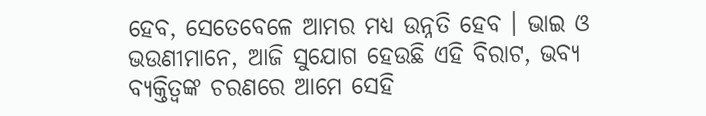ହେବ, ସେତେବେଳେ ଆମର ମଧ୍ୟ ଉନ୍ନତି ହେବ । ଭାଇ ଓ ଭଉଣୀମାନେ, ଆଜି ସୁଯୋଗ ହେଉଛି ଏହି ବିରାଟ, ଭବ୍ୟ ବ୍ୟକ୍ତିତ୍ୱଙ୍କ ଚରଣରେ ଆମେ ସେହି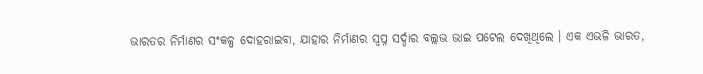ଭାରତର ନିର୍ମାଣର ସଂକଳ୍ପ ଦୋହରାଇବା, ଯାହାର ନିର୍ମାଣର ସ୍ୱପ୍ନ ସର୍ଦ୍ଦାର ବଲ୍ଲଭ ଭାଇ ପଟେଲ ଦେଖିଥିଲେ । ଏକ ଏଭଳି ଭାରତ,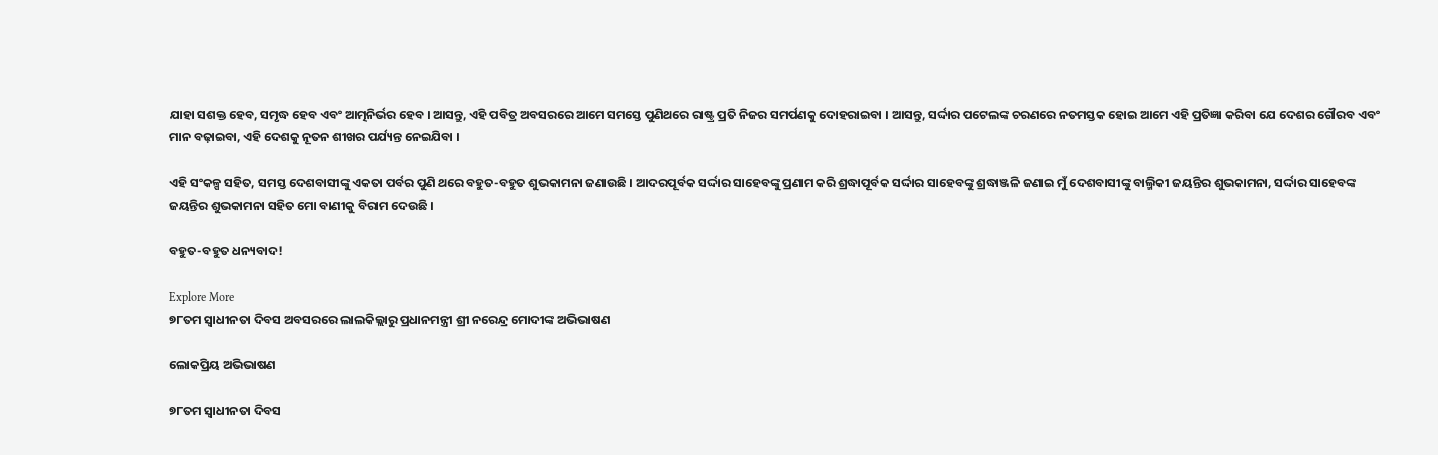ଯାହା ସଶକ୍ତ ହେବ, ସମୃଦ୍ଧ ହେବ ଏବଂ ଆତ୍ମନିର୍ଭର ହେବ । ଆସନ୍ତୁ, ଏହି ପବିତ୍ର ଅବସରରେ ଆମେ ସମସ୍ତେ ପୁଣିଥରେ ରାଷ୍ଟ୍ର ପ୍ରତି ନିଜର ସମର୍ପଣକୁ ଦୋହରାଇବା । ଆସନ୍ତୁ, ସର୍ଦ୍ଦାର ପଟେଲଙ୍କ ଚରଣରେ ନତମସ୍ତକ ହୋଇ ଆମେ ଏହି ପ୍ରତିଜ୍ଞା କରିବା ଯେ ଦେଶର ଗୌରବ ଏବଂ ମାନ ବଢ଼ାଇବା, ଏହି ଦେଶକୁ ନୂତନ ଶୀଖର ପର୍ଯ୍ୟନ୍ତ ନେଇଯିବା ।

ଏହି ସଂକଳ୍ପ ସହିତ, ସମସ୍ତ ଦେଶବାସୀଙ୍କୁ ଏକତା ପର୍ବର ପୁଣି ଥରେ ବହୁତ-ବହୁତ ଶୁଭକାମନା ଜଣାଉଛି । ଆଦରପୂର୍ବକ ସର୍ଦ୍ଦାର ସାହେବଙ୍କୁ ପ୍ରଣାମ କରି ଶ୍ରଦ୍ଧାପୂର୍ବକ ସର୍ଦ୍ଦାର ସାହେବଙ୍କୁ ଶ୍ରଦ୍ଧାଞ୍ଜଳି ଜଣାଇ ମୁଁ ଦେଶବାସୀଙ୍କୁ ବାଲ୍ମିକୀ ଜୟନ୍ତିର ଶୁଭକାମନା, ସର୍ଦ୍ଦାର ସାହେବଙ୍କ ଜୟନ୍ତିର ଶୁଭକାମନା ସହିତ ମୋ ବାଣୀକୁ ବିରାମ ଦେଉଛି ।

ବହୁତ-ବହୁତ ଧନ୍ୟବାଦ!

Explore More
୭୮ତମ ସ୍ୱାଧୀନତା ଦିବସ ଅବସରରେ ଲାଲକିଲ୍ଲାରୁ ପ୍ରଧାନମନ୍ତ୍ରୀ ଶ୍ରୀ ନରେନ୍ଦ୍ର ମୋଦୀଙ୍କ ଅଭିଭାଷଣ

ଲୋକପ୍ରିୟ ଅଭିଭାଷଣ

୭୮ତମ ସ୍ୱାଧୀନତା ଦିବସ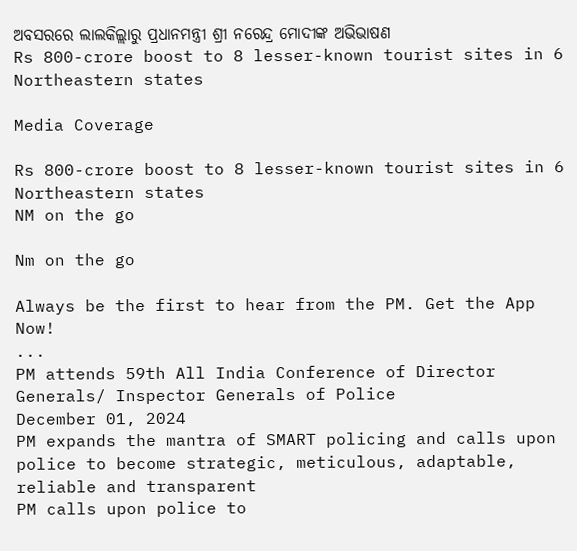ଅବସରରେ ଲାଲକିଲ୍ଲାରୁ ପ୍ରଧାନମନ୍ତ୍ରୀ ଶ୍ରୀ ନରେନ୍ଦ୍ର ମୋଦୀଙ୍କ ଅଭିଭାଷଣ
Rs 800-crore boost to 8 lesser-known tourist sites in 6 Northeastern states

Media Coverage

Rs 800-crore boost to 8 lesser-known tourist sites in 6 Northeastern states
NM on the go

Nm on the go

Always be the first to hear from the PM. Get the App Now!
...
PM attends 59th All India Conference of Director Generals/ Inspector Generals of Police
December 01, 2024
PM expands the mantra of SMART policing and calls upon police to become strategic, meticulous, adaptable, reliable and transparent
PM calls upon police to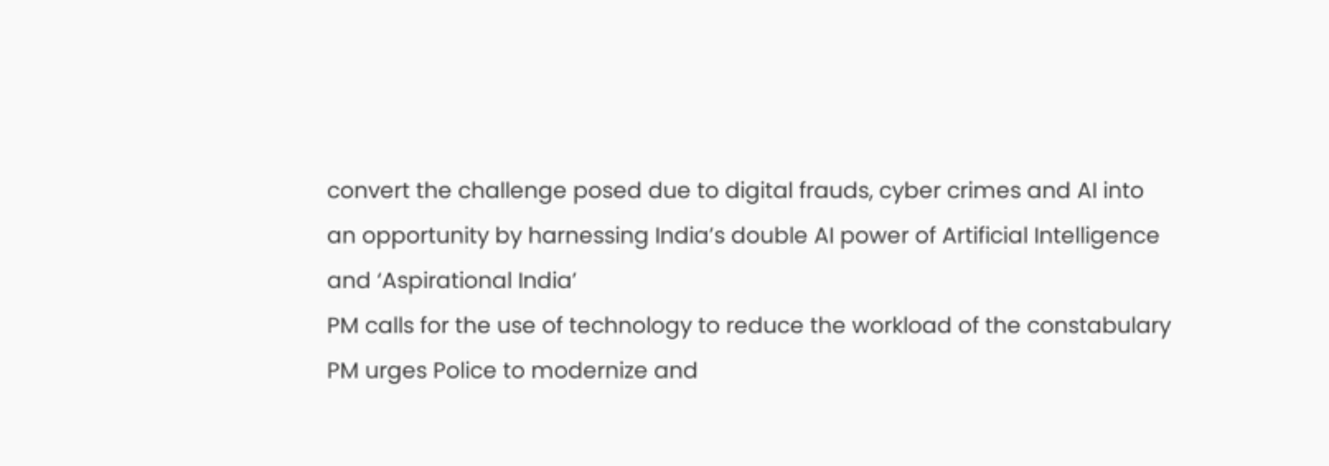convert the challenge posed due to digital frauds, cyber crimes and AI into an opportunity by harnessing India’s double AI power of Artificial Intelligence and ‘Aspirational India’
PM calls for the use of technology to reduce the workload of the constabulary
PM urges Police to modernize and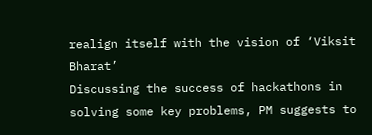realign itself with the vision of ‘Viksit Bharat’
Discussing the success of hackathons in solving some key problems, PM suggests to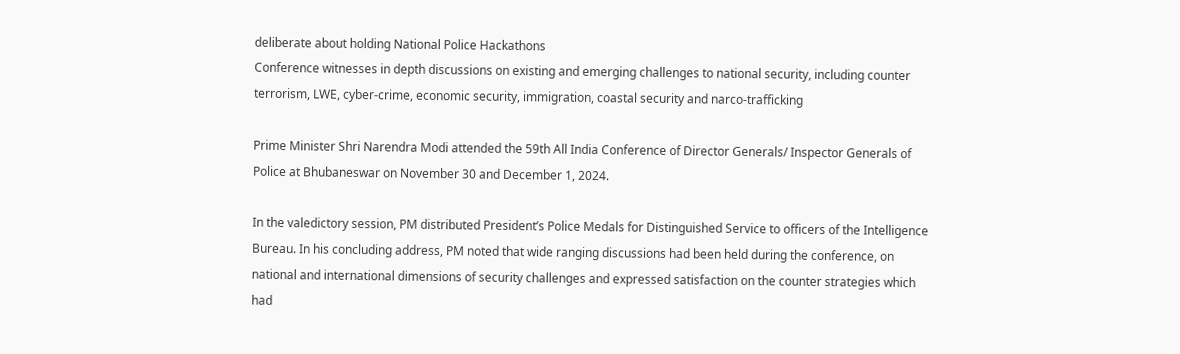deliberate about holding National Police Hackathons
Conference witnesses in depth discussions on existing and emerging challenges to national security, including counter terrorism, LWE, cyber-crime, economic security, immigration, coastal security and narco-trafficking

Prime Minister Shri Narendra Modi attended the 59th All India Conference of Director Generals/ Inspector Generals of Police at Bhubaneswar on November 30 and December 1, 2024.

In the valedictory session, PM distributed President’s Police Medals for Distinguished Service to officers of the Intelligence Bureau. In his concluding address, PM noted that wide ranging discussions had been held during the conference, on national and international dimensions of security challenges and expressed satisfaction on the counter strategies which had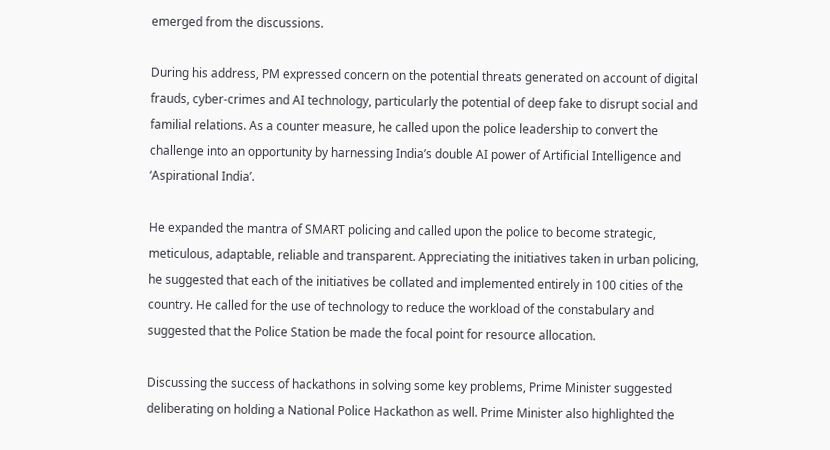emerged from the discussions.

During his address, PM expressed concern on the potential threats generated on account of digital frauds, cyber-crimes and AI technology, particularly the potential of deep fake to disrupt social and familial relations. As a counter measure, he called upon the police leadership to convert the challenge into an opportunity by harnessing India’s double AI power of Artificial Intelligence and ‘Aspirational India’.

He expanded the mantra of SMART policing and called upon the police to become strategic, meticulous, adaptable, reliable and transparent. Appreciating the initiatives taken in urban policing, he suggested that each of the initiatives be collated and implemented entirely in 100 cities of the country. He called for the use of technology to reduce the workload of the constabulary and suggested that the Police Station be made the focal point for resource allocation.

Discussing the success of hackathons in solving some key problems, Prime Minister suggested deliberating on holding a National Police Hackathon as well. Prime Minister also highlighted the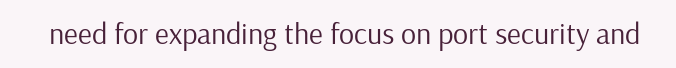need for expanding the focus on port security and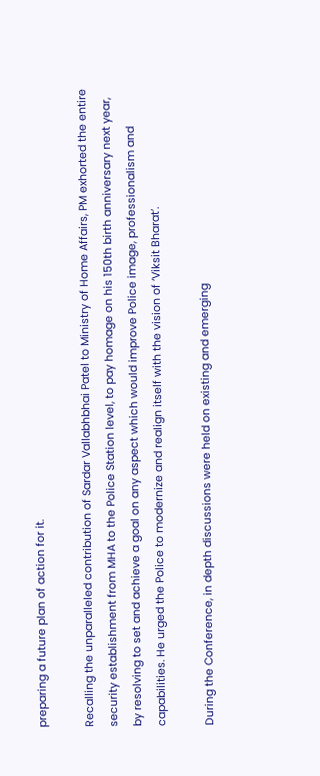preparing a future plan of action for it.

Recalling the unparalleled contribution of Sardar Vallabhbhai Patel to Ministry of Home Affairs, PM exhorted the entire security establishment from MHA to the Police Station level, to pay homage on his 150th birth anniversary next year, by resolving to set and achieve a goal on any aspect which would improve Police image, professionalism and capabilities. He urged the Police to modernize and realign itself with the vision of ‘Viksit Bharat’.

During the Conference, in depth discussions were held on existing and emerging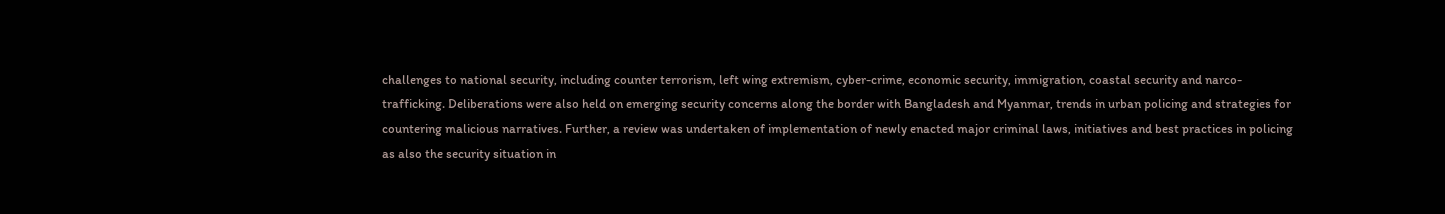challenges to national security, including counter terrorism, left wing extremism, cyber-crime, economic security, immigration, coastal security and narco-trafficking. Deliberations were also held on emerging security concerns along the border with Bangladesh and Myanmar, trends in urban policing and strategies for countering malicious narratives. Further, a review was undertaken of implementation of newly enacted major criminal laws, initiatives and best practices in policing as also the security situation in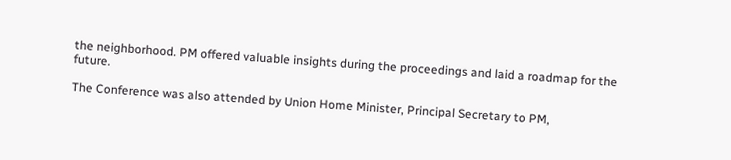the neighborhood. PM offered valuable insights during the proceedings and laid a roadmap for the future.

The Conference was also attended by Union Home Minister, Principal Secretary to PM,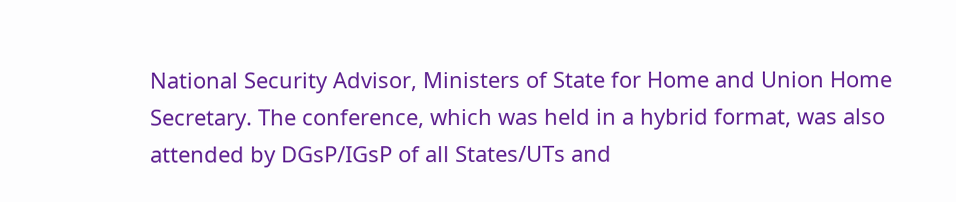National Security Advisor, Ministers of State for Home and Union Home Secretary. The conference, which was held in a hybrid format, was also attended by DGsP/IGsP of all States/UTs and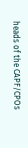heads of the CAPF/CPOs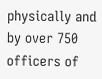physically and by over 750 officers of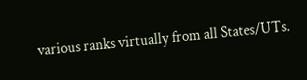various ranks virtually from all States/UTs.